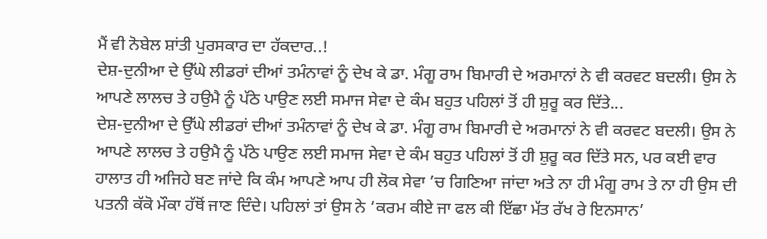ਮੈਂ ਵੀ ਨੋਬੇਲ ਸ਼ਾਂਤੀ ਪੁਰਸਕਾਰ ਦਾ ਹੱਕਦਾਰ..!
ਦੇਸ਼-ਦੁਨੀਆ ਦੇ ਉੱਘੇ ਲੀਡਰਾਂ ਦੀਆਂ ਤਮੰਨਾਵਾਂ ਨੂੰ ਦੇਖ ਕੇ ਡਾ. ਮੰਗੂ ਰਾਮ ਬਿਮਾਰੀ ਦੇ ਅਰਮਾਨਾਂ ਨੇ ਵੀ ਕਰਵਟ ਬਦਲੀ। ਉਸ ਨੇ ਆਪਣੇ ਲਾਲਚ ਤੇ ਹਉਮੈ ਨੂੰ ਪੱਠੇ ਪਾਉਣ ਲਈ ਸਮਾਜ ਸੇਵਾ ਦੇ ਕੰਮ ਬਹੁਤ ਪਹਿਲਾਂ ਤੋਂ ਹੀ ਸ਼ੁਰੂ ਕਰ ਦਿੱਤੇ...
ਦੇਸ਼-ਦੁਨੀਆ ਦੇ ਉੱਘੇ ਲੀਡਰਾਂ ਦੀਆਂ ਤਮੰਨਾਵਾਂ ਨੂੰ ਦੇਖ ਕੇ ਡਾ. ਮੰਗੂ ਰਾਮ ਬਿਮਾਰੀ ਦੇ ਅਰਮਾਨਾਂ ਨੇ ਵੀ ਕਰਵਟ ਬਦਲੀ। ਉਸ ਨੇ ਆਪਣੇ ਲਾਲਚ ਤੇ ਹਉਮੈ ਨੂੰ ਪੱਠੇ ਪਾਉਣ ਲਈ ਸਮਾਜ ਸੇਵਾ ਦੇ ਕੰਮ ਬਹੁਤ ਪਹਿਲਾਂ ਤੋਂ ਹੀ ਸ਼ੁਰੂ ਕਰ ਦਿੱਤੇ ਸਨ, ਪਰ ਕਈ ਵਾਰ ਹਾਲਾਤ ਹੀ ਅਜਿਹੇ ਬਣ ਜਾਂਦੇ ਕਿ ਕੰਮ ਆਪਣੇ ਆਪ ਹੀ ਲੋਕ ਸੇਵਾ ’ਚ ਗਿਣਿਆ ਜਾਂਦਾ ਅਤੇ ਨਾ ਹੀ ਮੰਗੂ ਰਾਮ ਤੇ ਨਾ ਹੀ ਉਸ ਦੀ ਪਤਨੀ ਕੱਕੋ ਮੌਕਾ ਹੱਥੋਂ ਜਾਣ ਦਿੰਦੇ। ਪਹਿਲਾਂ ਤਾਂ ਉਸ ਨੇ ‘ਕਰਮ ਕੀਏ ਜਾ ਫਲ ਕੀ ਇੱਛਾ ਮੱਤ ਰੱਖ ਰੇ ਇਨਸਾਨ’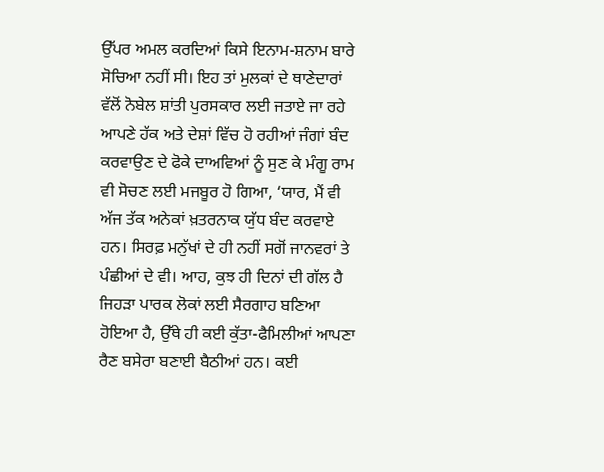ਉੱਪਰ ਅਮਲ ਕਰਦਿਆਂ ਕਿਸੇ ਇਨਾਮ-ਸ਼ਨਾਮ ਬਾਰੇ ਸੋਚਿਆ ਨਹੀਂ ਸੀ। ਇਹ ਤਾਂ ਮੁਲਕਾਂ ਦੇ ਥਾਣੇਦਾਰਾਂ ਵੱਲੋਂ ਨੋਬੇਲ ਸ਼ਾਂਤੀ ਪੁਰਸਕਾਰ ਲਈ ਜਤਾਏ ਜਾ ਰਹੇ ਆਪਣੇ ਹੱਕ ਅਤੇ ਦੇਸ਼ਾਂ ਵਿੱਚ ਹੋ ਰਹੀਆਂ ਜੰਗਾਂ ਬੰਦ ਕਰਵਾਉਣ ਦੇ ਫੋਕੇ ਦਾਅਵਿਆਂ ਨੂੰ ਸੁਣ ਕੇ ਮੰਗੂ ਰਾਮ ਵੀ ਸੋਚਣ ਲਈ ਮਜਬੂਰ ਹੋ ਗਿਆ, ‘ਯਾਰ, ਮੈਂ ਵੀ ਅੱਜ ਤੱਕ ਅਨੇਕਾਂ ਖ਼ਤਰਨਾਕ ਯੁੱਧ ਬੰਦ ਕਰਵਾਏ ਹਨ। ਸਿਰਫ਼ ਮਨੁੱਖਾਂ ਦੇ ਹੀ ਨਹੀਂ ਸਗੋਂ ਜਾਨਵਰਾਂ ਤੇ ਪੰਛੀਆਂ ਦੇ ਵੀ। ਆਹ, ਕੁਝ ਹੀ ਦਿਨਾਂ ਦੀ ਗੱਲ ਹੈ ਜਿਹੜਾ ਪਾਰਕ ਲੋਕਾਂ ਲਈ ਸੈਰਗਾਹ ਬਣਿਆ ਹੋਇਆ ਹੈ, ਉੱਥੇ ਹੀ ਕਈ ਕੁੱਤਾ-ਫੈਮਿਲੀਆਂ ਆਪਣਾ ਰੈਣ ਬਸੇਰਾ ਬਣਾਈ ਬੈਠੀਆਂ ਹਨ। ਕਈ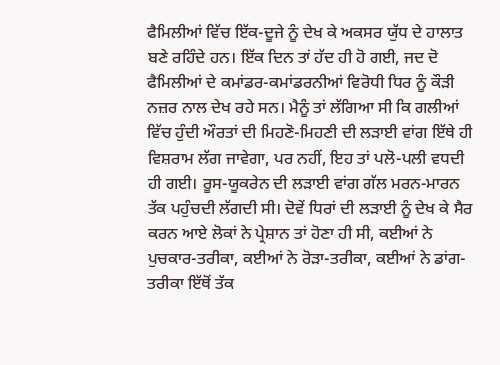ਫੈਮਿਲੀਆਂ ਵਿੱਚ ਇੱਕ-ਦੂਜੇ ਨੂੰ ਦੇਖ ਕੇ ਅਕਸਰ ਯੁੱਧ ਦੇ ਹਾਲਾਤ ਬਣੇ ਰਹਿੰਦੇ ਹਨ। ਇੱਕ ਦਿਨ ਤਾਂ ਹੱਦ ਹੀ ਹੋ ਗਈ, ਜਦ ਦੋ ਫੈਮਿਲੀਆਂ ਦੇ ਕਮਾਂਡਰ-ਕਮਾਂਡਰਨੀਆਂ ਵਿਰੋਧੀ ਧਿਰ ਨੂੰ ਕੌੜੀ ਨਜ਼ਰ ਨਾਲ ਦੇਖ ਰਹੇ ਸਨ। ਮੈਨੂੰ ਤਾਂ ਲੱਗਿਆ ਸੀ ਕਿ ਗਲੀਆਂ ਵਿੱਚ ਹੁੰਦੀ ਔਰਤਾਂ ਦੀ ਮਿਹਣੋ-ਮਿਹਣੀ ਦੀ ਲੜਾਈ ਵਾਂਗ ਇੱਥੇ ਹੀ ਵਿਸ਼ਰਾਮ ਲੱਗ ਜਾਵੇਗਾ, ਪਰ ਨਹੀਂ, ਇਹ ਤਾਂ ਪਲੋ-ਪਲੀ ਵਧਦੀ ਹੀ ਗਈ। ਰੂਸ-ਯੂਕਰੇਨ ਦੀ ਲੜਾਈ ਵਾਂਗ ਗੱਲ ਮਰਨ-ਮਾਰਨ ਤੱਕ ਪਹੁੰਚਦੀ ਲੱਗਦੀ ਸੀ। ਦੋਵੇਂ ਧਿਰਾਂ ਦੀ ਲੜਾਈ ਨੂੰ ਦੇਖ ਕੇ ਸੈਰ ਕਰਨ ਆਏ ਲੋਕਾਂ ਨੇ ਪ੍ਰੇਸ਼ਾਨ ਤਾਂ ਹੋਣਾ ਹੀ ਸੀ, ਕਈਆਂ ਨੇ ਪੁਚਕਾਰ-ਤਰੀਕਾ, ਕਈਆਂ ਨੇ ਰੋੜਾ-ਤਰੀਕਾ, ਕਈਆਂ ਨੇ ਡਾਂਗ-ਤਰੀਕਾ ਇੱਥੋਂ ਤੱਕ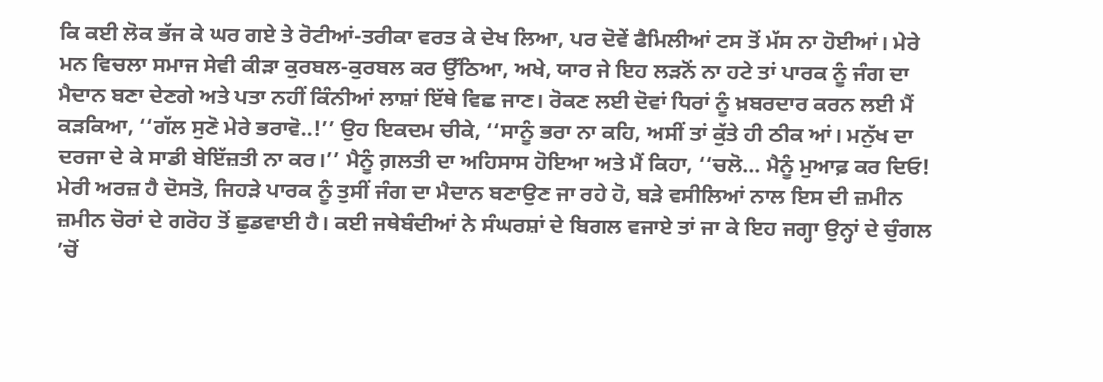ਕਿ ਕਈ ਲੋਕ ਭੱਜ ਕੇ ਘਰ ਗਏ ਤੇ ਰੋਟੀਆਂ-ਤਰੀਕਾ ਵਰਤ ਕੇ ਦੇਖ ਲਿਆ, ਪਰ ਦੋਵੇਂ ਫੈਮਿਲੀਆਂ ਟਸ ਤੋਂ ਮੱਸ ਨਾ ਹੋਈਆਂ। ਮੇਰੇ ਮਨ ਵਿਚਲਾ ਸਮਾਜ ਸੇਵੀ ਕੀੜਾ ਕੁਰਬਲ-ਕੁਰਬਲ ਕਰ ਉੱਠਿਆ, ਅਖੇ, ਯਾਰ ਜੇ ਇਹ ਲੜਨੋਂ ਨਾ ਹਟੇ ਤਾਂ ਪਾਰਕ ਨੂੰ ਜੰਗ ਦਾ ਮੈਦਾਨ ਬਣਾ ਦੇਣਗੇ ਅਤੇ ਪਤਾ ਨਹੀਂ ਕਿੰਨੀਆਂ ਲਾਸ਼ਾਂ ਇੱਥੇ ਵਿਛ ਜਾਣ। ਰੋਕਣ ਲਈ ਦੋਵਾਂ ਧਿਰਾਂ ਨੂੰ ਖ਼ਬਰਦਾਰ ਕਰਨ ਲਈ ਮੈਂ ਕੜਕਿਆ, ‘‘ਗੱਲ ਸੁਣੋ ਮੇਰੇ ਭਰਾਵੋ..!’’ ਉਹ ਇਕਦਮ ਚੀਕੇ, ‘‘ਸਾਨੂੰ ਭਰਾ ਨਾ ਕਹਿ, ਅਸੀਂ ਤਾਂ ਕੁੱਤੇ ਹੀ ਠੀਕ ਆਂ। ਮਨੁੱਖ ਦਾ ਦਰਜਾ ਦੇ ਕੇ ਸਾਡੀ ਬੇਇੱਜ਼ਤੀ ਨਾ ਕਰ।’’ ਮੈਨੂੰ ਗ਼ਲਤੀ ਦਾ ਅਹਿਸਾਸ ਹੋਇਆ ਅਤੇ ਮੈਂ ਕਿਹਾ, ‘‘ਚਲੋ... ਮੈਨੂੰ ਮੁਆਫ਼ ਕਰ ਦਿਓ! ਮੇਰੀ ਅਰਜ਼ ਹੈ ਦੋਸਤੋ, ਜਿਹੜੇ ਪਾਰਕ ਨੂੰ ਤੁਸੀਂ ਜੰਗ ਦਾ ਮੈਦਾਨ ਬਣਾਉਣ ਜਾ ਰਹੇ ਹੋ, ਬੜੇ ਵਸੀਲਿਆਂ ਨਾਲ ਇਸ ਦੀ ਜ਼ਮੀਨ ਜ਼ਮੀਨ ਚੋਰਾਂ ਦੇ ਗਰੋਹ ਤੋਂ ਛੁਡਵਾਈ ਹੈ। ਕਈ ਜਥੇਬੰਦੀਆਂ ਨੇ ਸੰਘਰਸ਼ਾਂ ਦੇ ਬਿਗਲ ਵਜਾਏ ਤਾਂ ਜਾ ਕੇ ਇਹ ਜਗ੍ਹਾ ਉਨ੍ਹਾਂ ਦੇ ਚੁੰਗਲ ’ਚੋਂ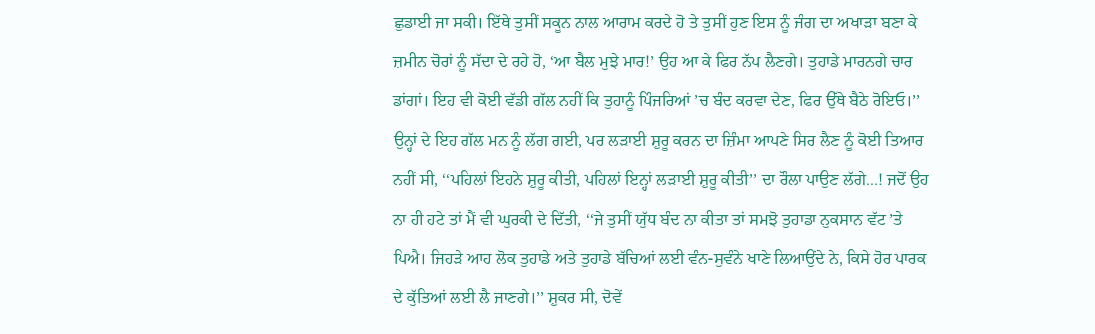ਛੁਡਾਈ ਜਾ ਸਕੀ। ਇੱਥੇ ਤੁਸੀਂ ਸਕੂਨ ਨਾਲ ਆਰਾਮ ਕਰਦੇ ਹੋ ਤੇ ਤੁਸੀਂ ਹੁਣ ਇਸ ਨੂੰ ਜੰਗ ਦਾ ਅਖਾੜਾ ਬਣਾ ਕੇ ਜ਼ਮੀਨ ਚੋਰਾਂ ਨੂੰ ਸੱਦਾ ਦੇ ਰਹੇ ਹੋ, ‘ਆ ਬੈਲ ਮੁਝੇ ਮਾਰ!’ ਉਹ ਆ ਕੇ ਫਿਰ ਨੱਪ ਲੈਣਗੇ। ਤੁਹਾਡੇ ਮਾਰਨਗੇ ਚਾਰ ਡਾਂਗਾਂ। ਇਹ ਵੀ ਕੋਈ ਵੱਡੀ ਗੱਲ ਨਹੀਂ ਕਿ ਤੁਹਾਨੂੰ ਪਿੰਜਰਿਆਂ ’ਚ ਬੰਦ ਕਰਵਾ ਦੇਣ, ਫਿਰ ਉੱਥੇ ਬੈਠੇ ਰੋਇਓ।’’ ਉਨ੍ਹਾਂ ਦੇ ਇਹ ਗੱਲ ਮਨ ਨੂੰ ਲੱਗ ਗਈ, ਪਰ ਲੜਾਈ ਸ਼ੁਰੂ ਕਰਨ ਦਾ ਜ਼ਿੰਮਾ ਆਪਣੇ ਸਿਰ ਲੈਣ ਨੂੰ ਕੋਈ ਤਿਆਰ ਨਹੀਂ ਸੀ, ‘‘ਪਹਿਲਾਂ ਇਹਨੇ ਸ਼ੁਰੂ ਕੀਤੀ, ਪਹਿਲਾਂ ਇਨ੍ਹਾਂ ਲੜਾਈ ਸ਼ੁਰੂ ਕੀਤੀ’’ ਦਾ ਰੌਲਾ ਪਾਉਣ ਲੱਗੇ...! ਜਦੋਂ ਉਹ ਨਾ ਹੀ ਹਟੇ ਤਾਂ ਮੈਂ ਵੀ ਘੁਰਕੀ ਦੇ ਦਿੱਤੀ, ‘‘ਜੇ ਤੁਸੀਂ ਯੁੱਧ ਬੰਦ ਨਾ ਕੀਤਾ ਤਾਂ ਸਮਝੋ ਤੁਹਾਡਾ ਨੁਕਸਾਨ ਵੱਟ ’ਤੇ ਪਿਐ। ਜਿਹੜੇ ਆਹ ਲੋਕ ਤੁਹਾਡੇ ਅਤੇ ਤੁਹਾਡੇ ਬੱਚਿਆਂ ਲਈ ਵੰਨ-ਸੁਵੰਨੇ ਖਾਣੇ ਲਿਆਉਂਦੇ ਨੇ, ਕਿਸੇ ਹੋਰ ਪਾਰਕ ਦੇ ਕੁੱਤਿਆਂ ਲਈ ਲੈ ਜਾਣਗੇ।’’ ਸ਼ੁਕਰ ਸੀ, ਦੋਵੇਂ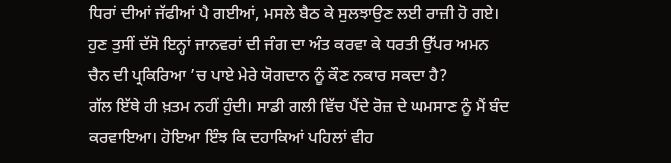ਧਿਰਾਂ ਦੀਆਂ ਜੱਫੀਆਂ ਪੈ ਗਈਆਂ, ਮਸਲੇ ਬੈਠ ਕੇ ਸੁਲਝਾਉਣ ਲਈ ਰਾਜ਼ੀ ਹੋ ਗਏ।
ਹੁਣ ਤੁਸੀਂ ਦੱਸੋ ਇਨ੍ਹਾਂ ਜਾਨਵਰਾਂ ਦੀ ਜੰਗ ਦਾ ਅੰਤ ਕਰਵਾ ਕੇ ਧਰਤੀ ਉੱਪਰ ਅਮਨ ਚੈਨ ਦੀ ਪ੍ਰਕਿਰਿਆ ’ਚ ਪਾਏ ਮੇਰੇ ਯੋਗਦਾਨ ਨੂੰ ਕੌਣ ਨਕਾਰ ਸਕਦਾ ਹੈ?
ਗੱਲ ਇੱਥੇ ਹੀ ਖ਼ਤਮ ਨਹੀਂ ਹੁੰਦੀ। ਸਾਡੀ ਗਲੀ ਵਿੱਚ ਪੈਂਦੇ ਰੋਜ਼ ਦੇ ਘਮਸਾਣ ਨੂੰ ਮੈਂ ਬੰਦ ਕਰਵਾਇਆ। ਹੋਇਆ ਇੰਝ ਕਿ ਦਹਾਕਿਆਂ ਪਹਿਲਾਂ ਵੀਹ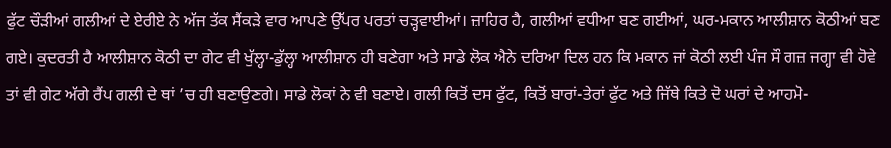ਫੁੱਟ ਚੌੜੀਆਂ ਗਲੀਆਂ ਦੇ ਏਰੀਏ ਨੇ ਅੱਜ ਤੱਕ ਸੈਂਕੜੇ ਵਾਰ ਆਪਣੇ ਉੱਪਰ ਪਰਤਾਂ ਚੜ੍ਹਵਾਈਆਂ। ਜ਼ਾਹਿਰ ਹੈ, ਗਲੀਆਂ ਵਧੀਆ ਬਣ ਗਈਆਂ, ਘਰ-ਮਕਾਨ ਆਲੀਸ਼ਾਨ ਕੋਠੀਆਂ ਬਣ ਗਏ। ਕੁਦਰਤੀ ਹੈ ਆਲੀਸ਼ਾਨ ਕੋਠੀ ਦਾ ਗੇਟ ਵੀ ਖੁੱਲ੍ਹਾ-ਡੁੱਲ੍ਹਾ ਆਲੀਸ਼ਾਨ ਹੀ ਬਣੇਗਾ ਅਤੇ ਸਾਡੇ ਲੋਕ ਐਨੇ ਦਰਿਆ ਦਿਲ ਹਨ ਕਿ ਮਕਾਨ ਜਾਂ ਕੋਠੀ ਲਈ ਪੰਜ ਸੌ ਗਜ਼ ਜਗ੍ਹਾ ਵੀ ਹੋਵੇ ਤਾਂ ਵੀ ਗੇਟ ਅੱਗੇ ਰੈਂਪ ਗਲੀ ਦੇ ਥਾਂ ’ਚ ਹੀ ਬਣਾਉਣਗੇ। ਸਾਡੇ ਲੋਕਾਂ ਨੇ ਵੀ ਬਣਾਏ। ਗਲੀ ਕਿਤੋਂ ਦਸ ਫੁੱਟ, ਕਿਤੋਂ ਬਾਰਾਂ-ਤੇਰਾਂ ਫੁੱਟ ਅਤੇ ਜਿੱਥੇ ਕਿਤੇ ਦੋ ਘਰਾਂ ਦੇ ਆਹਮੋ-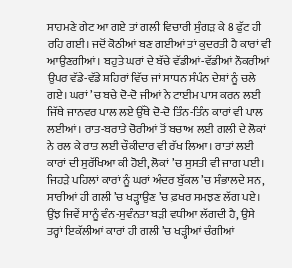ਸਾਹਮਣੇ ਗੇਟ ਆ ਗਏ ਤਾਂ ਗਲੀ ਵਿਚਾਰੀ ਸੁੰਗੜ ਕੇ 8 ਫੁੱਟ ਹੀ ਰਹਿ ਗਈ। ਜਦੋਂ ਕੋਠੀਆਂ ਬਣ ਗਈਆਂ ਤਾਂ ਕੁਦਰਤੀ ਹੈ ਕਾਰਾਂ ਵੀ ਆਉਣਗੀਆਂ। ਬਹੁਤੇ ਘਰਾਂ ਦੇ ਬੱਚੇ ਵੱਡੀਆਂ-ਵੱਡੀਆਂ ਨੌਕਰੀਆਂ ਉਪਰ ਵੱਡੇ-ਵੱਡੇ ਸ਼ਹਿਰਾਂ ਵਿੱਚ ਜਾਂ ਸਾਧਨ ਸੰਪੰਨ ਦੇਸ਼ਾਂ ਨੂੰ ਚਲੇ ਗਏ। ਘਰਾਂ ’ਚ ਬਚੇ ਦੋ-ਦੋ ਜੀਆਂ ਨੇ ਟਾਈਮ ਪਾਸ ਕਰਨ ਲਈ ਜਿੱਥੇ ਜਾਨਵਰ ਪਾਲ ਲਏ ਉੱਥੇ ਦੋ-ਦੋ ਤਿੰਨ-ਤਿੰਨ ਕਾਰਾਂ ਵੀ ਪਾਲ ਲਈਆਂ। ਰਾਤ-ਬਰਾਤੇ ਚੋਰੀਆਂ ਤੋਂ ਬਚਾਅ ਲਈ ਗਲੀ ਦੇ ਲੋਕਾਂ ਨੇ ਰਲ ਕੇ ਰਾਤ ਲਈ ਚੌਕੀਦਾਰ ਵੀ ਰੱਖ ਲਿਆ। ਰਾਤਾਂ ਲਈ ਕਾਰਾਂ ਦੀ ਸੁਰੱਖਿਆ ਕੀ ਹੋਈ, ਲੋਕਾਂ ’ਚ ਸੁਸਤੀ ਵੀ ਜਾਗ ਪਈ। ਜਿਹੜੇ ਪਹਿਲਾਂ ਕਾਰਾਂ ਨੂੰ ਘਰਾਂ ਅੰਦਰ ਬੁੱਕਲ ’ਚ ਸੰਭਾਲਦੇ ਸਨ, ਸਾਰੀਆਂ ਹੀ ਗਲੀ ’ਚ ਖੜ੍ਹਾਉਣ ’ਚ ਫ਼ਖਰ ਸਮਝਣ ਲੱਗ ਪਏ। ਉਂਝ ਜਿਵੇਂ ਸਾਨੂੰ ਵੰਨ-ਸੁਵੰਨਤਾ ਬੜੀ ਵਧੀਆ ਲੱਗਦੀ ਹੈ, ਉਸੇ ਤਰ੍ਹਾਂ ਇਕੱਲੀਆਂ ਕਾਰਾਂ ਹੀ ਗਲੀ ’ਚ ਖੜ੍ਹੀਆਂ ਚੰਗੀਆਂ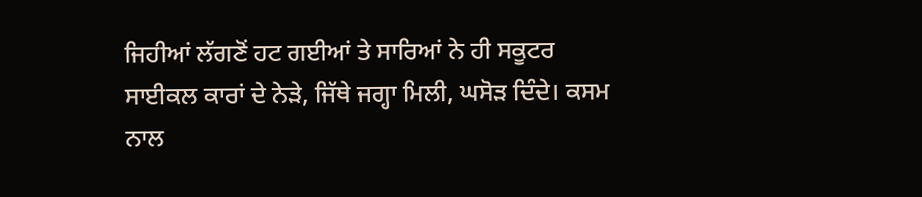ਜਿਹੀਆਂ ਲੱਗਣੋਂ ਹਟ ਗਈਆਂ ਤੇ ਸਾਰਿਆਂ ਨੇ ਹੀ ਸਕੂਟਰ ਸਾਈਕਲ ਕਾਰਾਂ ਦੇ ਨੇੜੇ, ਜਿੱਥੇ ਜਗ੍ਹਾ ਮਿਲੀ, ਘਸੋੜ ਦਿੰਦੇ। ਕਸਮ ਨਾਲ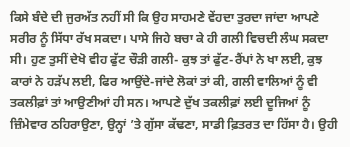ਕਿਸੇ ਬੰਦੇ ਦੀ ਜੁਰਅੱਤ ਨਹੀਂ ਸੀ ਕਿ ਉਹ ਸਾਹਮਣੇ ਵੇਂਹਦਾ ਤੁਰਦਾ ਜਾਂਦਾ ਆਪਣੇ ਸਰੀਰ ਨੂੰ ਸਿੱਧਾ ਰੱਖ ਸਕਦਾ। ਪਾਸੇ ਜਿਹੇ ਬਚਾ ਕੇ ਹੀ ਗਲੀ ਵਿਚਦੀ ਲੰਘ ਸਕਦਾ ਸੀ। ਹੁਣ ਤੁਸੀਂ ਦੇਖੋ ਵੀਹ ਫੁੱਟ ਚੌੜੀ ਗਲੀ- ਕੁਝ ਤਾਂ ਫੁੱਟ-ਰੈਂਪਾਂ ਨੇ ਖਾ ਲਈ, ਕੁਝ ਕਾਰਾਂ ਨੇ ਹੜੱਪ ਲਈ, ਫਿਰ ਆਉਂਦੇ-ਜਾਂਦੇ ਲੋਕਾਂ ਤਾਂ ਕੀ, ਗਲੀ ਵਾਲਿਆਂ ਨੂੰ ਵੀ ਤਕਲੀਫ਼ਾਂ ਤਾਂ ਆਉਣੀਆਂ ਹੀ ਸਨ। ਆਪਣੇ ਦੁੱਖ ਤਕਲੀਫ਼ਾਂ ਲਈ ਦੂਜਿਆਂ ਨੂੰ ਜ਼ਿੰਮੇਵਾਰ ਠਹਿਰਾਉਣਾ, ਉਨ੍ਹਾਂ ’ਤੇ ਗੁੱਸਾ ਕੱਢਣਾ, ਸਾਡੀ ਫ਼ਿਤਰਤ ਦਾ ਹਿੱਸਾ ਹੈ। ਉਹੀ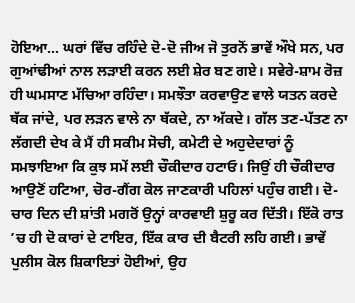ਹੋਇਆ... ਘਰਾਂ ਵਿੱਚ ਰਹਿੰਦੇ ਦੋ-ਦੋ ਜੀਅ ਜੋ ਤੁਰਨੋਂ ਭਾਵੇਂ ਔਖੇ ਸਨ, ਪਰ ਗੁਆਂਢੀਆਂ ਨਾਲ ਲੜਾਈ ਕਰਨ ਲਈ ਸ਼ੇਰ ਬਣ ਗਏ। ਸਵੇਰੇ-ਸ਼ਾਮ ਰੋਜ਼ ਹੀ ਘਮਸਾਣ ਮੱਚਿਆ ਰਹਿੰਦਾ। ਸਮਝੌਤਾ ਕਰਵਾਉਣ ਵਾਲੇ ਯਤਨ ਕਰਦੇ ਥੱਕ ਜਾਂਦੇ, ਪਰ ਲੜਨ ਵਾਲੇ ਨਾ ਥੱਕਦੇ, ਨਾ ਅੱਕਦੇ। ਗੱਲ ਤਣ-ਪੱਤਣ ਨਾ ਲੱਗਦੀ ਦੇਖ ਕੇ ਮੈਂ ਹੀ ਸਕੀਮ ਸੋਚੀ, ਕਮੇਟੀ ਦੇ ਅਹੁਦੇਦਾਰਾਂ ਨੂੰ ਸਮਝਾਇਆ ਕਿ ਕੁਝ ਸਮੇਂ ਲਈ ਚੌਕੀਦਾਰ ਹਟਾਓ। ਜਿਉਂ ਹੀ ਚੌਕੀਦਾਰ ਆਉਣੋਂ ਹਟਿਆ, ਚੋਰ-ਗੈਂਗ ਕੋਲ ਜਾਣਕਾਰੀ ਪਹਿਲਾਂ ਪਹੁੰਚ ਗਈ। ਦੋ-ਚਾਰ ਦਿਨ ਦੀ ਸ਼ਾਂਤੀ ਮਗਰੋਂ ਉਨ੍ਹਾਂ ਕਾਰਵਾਈ ਸ਼ੁਰੂ ਕਰ ਦਿੱਤੀ। ਇੱਕੋ ਰਾਤ ’ਚ ਹੀ ਦੋ ਕਾਰਾਂ ਦੇ ਟਾਇਰ, ਇੱਕ ਕਾਰ ਦੀ ਬੈਟਰੀ ਲਹਿ ਗਈ। ਭਾਵੇਂ ਪੁਲੀਸ ਕੋਲ ਸ਼ਿਕਾਇਤਾਂ ਹੋਈਆਂ, ਉਹ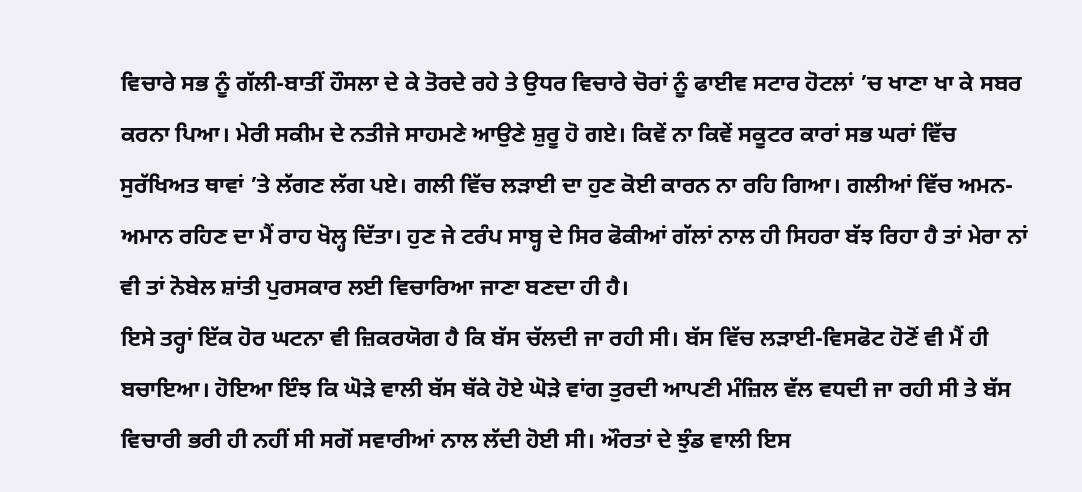ਵਿਚਾਰੇ ਸਭ ਨੂੰ ਗੱਲੀ-ਬਾਤੀਂ ਹੌਸਲਾ ਦੇ ਕੇ ਤੋਰਦੇ ਰਹੇ ਤੇ ਉਧਰ ਵਿਚਾਰੇ ਚੋਰਾਂ ਨੂੰ ਫਾਈਵ ਸਟਾਰ ਹੋਟਲਾਂ ’ਚ ਖਾਣਾ ਖਾ ਕੇ ਸਬਰ ਕਰਨਾ ਪਿਆ। ਮੇਰੀ ਸਕੀਮ ਦੇ ਨਤੀਜੇ ਸਾਹਮਣੇ ਆਉਣੇ ਸ਼ੁਰੂ ਹੋ ਗਏ। ਕਿਵੇਂ ਨਾ ਕਿਵੇਂ ਸਕੂਟਰ ਕਾਰਾਂ ਸਭ ਘਰਾਂ ਵਿੱਚ ਸੁਰੱਖਿਅਤ ਥਾਵਾਂ ’ਤੇ ਲੱਗਣ ਲੱਗ ਪਏ। ਗਲੀ ਵਿੱਚ ਲੜਾਈ ਦਾ ਹੁਣ ਕੋਈ ਕਾਰਨ ਨਾ ਰਹਿ ਗਿਆ। ਗਲੀਆਂ ਵਿੱਚ ਅਮਨ-ਅਮਾਨ ਰਹਿਣ ਦਾ ਮੈਂ ਰਾਹ ਖੋਲ੍ਹ ਦਿੱਤਾ। ਹੁਣ ਜੇ ਟਰੰਪ ਸਾਬ੍ਹ ਦੇ ਸਿਰ ਫੋਕੀਆਂ ਗੱਲਾਂ ਨਾਲ ਹੀ ਸਿਹਰਾ ਬੱਝ ਰਿਹਾ ਹੈ ਤਾਂ ਮੇਰਾ ਨਾਂ ਵੀ ਤਾਂ ਨੋਬੇਲ ਸ਼ਾਂਤੀ ਪੁਰਸਕਾਰ ਲਈ ਵਿਚਾਰਿਆ ਜਾਣਾ ਬਣਦਾ ਹੀ ਹੈ।
ਇਸੇ ਤਰ੍ਹਾਂ ਇੱਕ ਹੋਰ ਘਟਨਾ ਵੀ ਜ਼ਿਕਰਯੋਗ ਹੈ ਕਿ ਬੱਸ ਚੱਲਦੀ ਜਾ ਰਹੀ ਸੀ। ਬੱਸ ਵਿੱਚ ਲੜਾਈ-ਵਿਸਫੋਟ ਹੋਣੋਂ ਵੀ ਮੈਂ ਹੀ ਬਚਾਇਆ। ਹੋਇਆ ਇੰਝ ਕਿ ਘੋੜੇ ਵਾਲੀ ਬੱਸ ਥੱਕੇ ਹੋਏ ਘੋੜੇ ਵਾਂਗ ਤੁਰਦੀ ਆਪਣੀ ਮੰਜ਼ਿਲ ਵੱਲ ਵਧਦੀ ਜਾ ਰਹੀ ਸੀ ਤੇ ਬੱਸ ਵਿਚਾਰੀ ਭਰੀ ਹੀ ਨਹੀਂ ਸੀ ਸਗੋਂ ਸਵਾਰੀਆਂ ਨਾਲ ਲੱਦੀ ਹੋਈ ਸੀ। ਔਰਤਾਂ ਦੇ ਝੁੰਡ ਵਾਲੀ ਇਸ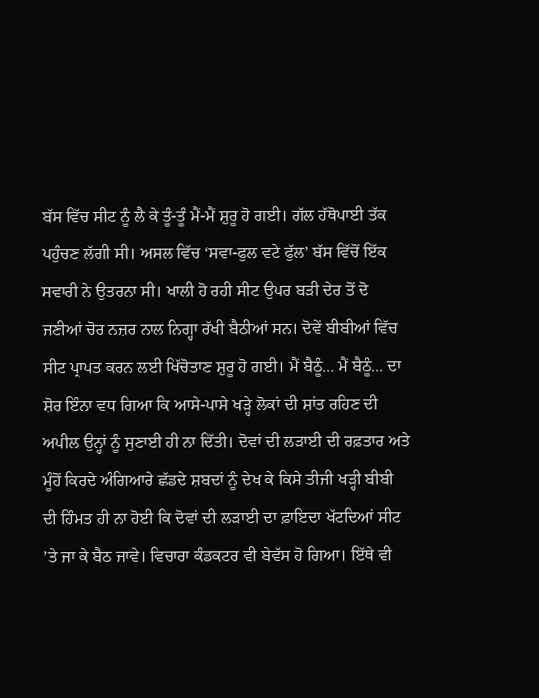ਬੱਸ ਵਿੱਚ ਸੀਟ ਨੂੰ ਲੈ ਕੇ ਤੂੰ-ਤੂੰ ਮੈਂ-ਮੈਂ ਸ਼ੁਰੂ ਹੋ ਗਈ। ਗੱਲ ਹੱਥੋਪਾਈ ਤੱਕ ਪਹੁੰਚਣ ਲੱਗੀ ਸੀ। ਅਸਲ ਵਿੱਚ ‘ਸਵਾ-ਫੁਲ ਵਟੇ ਫੁੱਲ’ ਬੱਸ ਵਿੱਚੋਂ ਇੱਕ ਸਵਾਰੀ ਨੇ ਉਤਰਨਾ ਸੀ। ਖਾਲੀ ਹੋ ਰਹੀ ਸੀਟ ਉਪਰ ਬੜੀ ਦੇਰ ਤੋਂ ਦੋ ਜਣੀਆਂ ਚੋਰ ਨਜ਼ਰ ਨਾਲ ਨਿਗ੍ਹਾ ਰੱਖੀ ਬੈਠੀਆਂ ਸਨ। ਦੋਵੇਂ ਬੀਬੀਆਂ ਵਿੱਚ ਸੀਟ ਪ੍ਰਾਪਤ ਕਰਨ ਲਈ ਖਿੱਚੋਤਾਣ ਸ਼ੁਰੂ ਹੋ ਗਈ। ਮੈਂ ਬੈਠੂੰ... ਮੈਂ ਬੈਠੂੰ... ਦਾ ਸ਼ੋਰ ਇੰਨਾ ਵਧ ਗਿਆ ਕਿ ਆਸੇ-ਪਾਸੇ ਖੜ੍ਹੇ ਲੋਕਾਂ ਦੀ ਸ਼ਾਂਤ ਰਹਿਣ ਦੀ ਅਪੀਲ ਉਨ੍ਹਾਂ ਨੂੰ ਸੁਣਾਈ ਹੀ ਨਾ ਦਿੱਤੀ। ਦੋਵਾਂ ਦੀ ਲੜਾਈ ਦੀ ਰਫ਼ਤਾਰ ਅਤੇ ਮੂੰਹੋਂ ਕਿਰਦੇ ਅੰਗਿਆਰੇ ਛੱਡਦੇ ਸ਼ਬਦਾਂ ਨੂੰ ਦੇਖ ਕੇ ਕਿਸੇ ਤੀਜੀ ਖੜ੍ਹੀ ਬੀਬੀ ਦੀ ਹਿੰਮਤ ਹੀ ਨਾ ਹੋਈ ਕਿ ਦੋਵਾਂ ਦੀ ਲੜਾਈ ਦਾ ਫ਼ਾਇਦਾ ਖੱਟਦਿਆਂ ਸੀਟ ’ਤੇ ਜਾ ਕੇ ਬੈਠ ਜਾਵੇ। ਵਿਚਾਰਾ ਕੰਡਕਟਰ ਵੀ ਬੇਵੱਸ ਹੋ ਗਿਆ। ਇੱਥੇ ਵੀ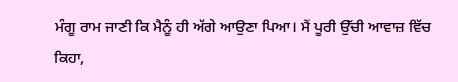ਮੰਗੂ ਰਾਮ ਜਾਣੀ ਕਿ ਮੈਨੂੰ ਹੀ ਅੱਗੇ ਆਉਣਾ ਪਿਆ। ਮੈਂ ਪੂਰੀ ਉੱਚੀ ਆਵਾਜ਼ ਵਿੱਚ ਕਿਹਾ,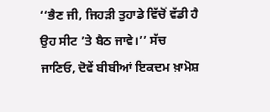‘‘ਭੈਣ ਜੀ, ਜਿਹੜੀ ਤੁਹਾਡੇ ਵਿੱਚੋਂ ਵੱਡੀ ਹੈ ਉਹ ਸੀਟ ’ਤੇ ਬੈਠ ਜਾਵੇ।’’ ਸੱਚ ਜਾਣਿਓ, ਦੋਵੇਂ ਬੀਬੀਆਂ ਇਕਦਮ ਖ਼ਾਮੋਸ਼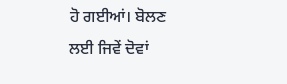ਹੋ ਗਈਆਂ। ਬੋਲਣ ਲਈ ਜਿਵੇਂ ਦੋਵਾਂ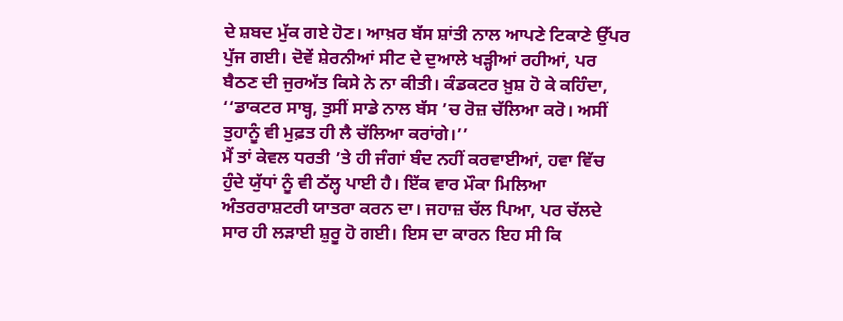ਦੇ ਸ਼ਬਦ ਮੁੱਕ ਗਏ ਹੋਣ। ਆਖ਼ਰ ਬੱਸ ਸ਼ਾਂਤੀ ਨਾਲ ਆਪਣੇ ਟਿਕਾਣੇ ਉੱਪਰ ਪੁੱਜ ਗਈ। ਦੋਵੇਂ ਸ਼ੇਰਨੀਆਂ ਸੀਟ ਦੇ ਦੁਆਲੇ ਖੜ੍ਹੀਆਂ ਰਹੀਆਂ, ਪਰ ਬੈਠਣ ਦੀ ਜੁਰਅੱਤ ਕਿਸੇ ਨੇ ਨਾ ਕੀਤੀ। ਕੰਡਕਟਰ ਖ਼ੁਸ਼ ਹੋ ਕੇ ਕਹਿੰਦਾ, ‘‘ਡਾਕਟਰ ਸਾਬ੍ਹ, ਤੁਸੀਂ ਸਾਡੇ ਨਾਲ ਬੱਸ ’ਚ ਰੋਜ਼ ਚੱਲਿਆ ਕਰੋ। ਅਸੀਂ ਤੁਹਾਨੂੰ ਵੀ ਮੁਫ਼ਤ ਹੀ ਲੈ ਚੱਲਿਆ ਕਰਾਂਗੇ।’’
ਮੈਂ ਤਾਂ ਕੇਵਲ ਧਰਤੀ ’ਤੇ ਹੀ ਜੰਗਾਂ ਬੰਦ ਨਹੀਂ ਕਰਵਾਈਆਂ, ਹਵਾ ਵਿੱਚ ਹੁੰਦੇ ਯੁੱਧਾਂ ਨੂੰ ਵੀ ਠੱਲ੍ਹ ਪਾਈ ਹੈ। ਇੱਕ ਵਾਰ ਮੌਕਾ ਮਿਲਿਆ ਅੰਤਰਰਾਸ਼ਟਰੀ ਯਾਤਰਾ ਕਰਨ ਦਾ। ਜਹਾਜ਼ ਚੱਲ ਪਿਆ, ਪਰ ਚੱਲਦੇ ਸਾਰ ਹੀ ਲੜਾਈ ਸ਼ੁਰੂ ਹੋ ਗਈ। ਇਸ ਦਾ ਕਾਰਨ ਇਹ ਸੀ ਕਿ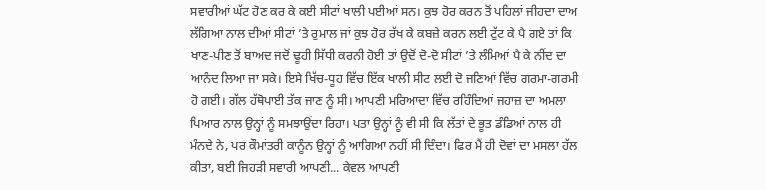ਸਵਾਰੀਆਂ ਘੱਟ ਹੋਣ ਕਰ ਕੇ ਕਈ ਸੀਟਾਂ ਖਾਲੀ ਪਈਆਂ ਸਨ। ਕੁਝ ਹੋਰ ਕਰਨ ਤੋਂ ਪਹਿਲਾਂ ਜੀਹਦਾ ਦਾਅ ਲੱਗਿਆ ਨਾਲ ਦੀਆਂ ਸੀਟਾਂ ’ਤੇ ਰੁਮਾਲ ਜਾਂ ਕੁਝ ਹੋਰ ਰੱਖ ਕੇ ਕਬਜ਼ੇ ਕਰਨ ਲਈ ਟੁੱਟ ਕੇ ਪੈ ਗਏ ਤਾਂ ਕਿ ਖਾਣ-ਪੀਣ ਤੋਂ ਬਾਅਦ ਜਦੋਂ ਢੂਹੀ ਸਿੱਧੀ ਕਰਨੀ ਹੋਈ ਤਾਂ ਉਦੋਂ ਦੋ-ਦੋ ਸੀਟਾਂ ’ਤੇ ਲੰਮਿਆਂ ਪੈ ਕੇ ਨੀਂਦ ਦਾ ਆਨੰਦ ਲਿਆ ਜਾ ਸਕੇ। ਇਸੇ ਖਿੱਚ-ਧੂਹ ਵਿੱਚ ਇੱਕ ਖਾਲੀ ਸੀਟ ਲਈ ਦੋ ਜਣਿਆਂ ਵਿੱਚ ਗਰਮਾ-ਗਰਮੀ ਹੋ ਗਈ। ਗੱਲ ਹੱਥੋਪਾਈ ਤੱਕ ਜਾਣ ਨੂੰ ਸੀ। ਆਪਣੀ ਮਰਿਆਦਾ ਵਿੱਚ ਰਹਿੰਦਿਆਂ ਜਹਾਜ਼ ਦਾ ਅਮਲਾ ਪਿਆਰ ਨਾਲ ਉਨ੍ਹਾਂ ਨੂੰ ਸਮਝਾਉਂਦਾ ਰਿਹਾ। ਪਤਾ ਉਨ੍ਹਾਂ ਨੂੰ ਵੀ ਸੀ ਕਿ ਲੱਤਾਂ ਦੇ ਭੂਤ ਡੰਡਿਆਂ ਨਾਲ ਹੀ ਮੰਨਦੇ ਨੇ, ਪਰ ਕੌਮਾਂਤਰੀ ਕਾਨੂੰਨ ਉਨ੍ਹਾਂ ਨੂੰ ਆਗਿਆ ਨਹੀਂ ਸੀ ਦਿੰਦਾ। ਫਿਰ ਮੈਂ ਹੀ ਦੋਵਾਂ ਦਾ ਮਸਲਾ ਹੱਲ ਕੀਤਾ, ਬਈ ਜਿਹੜੀ ਸਵਾਰੀ ਆਪਣੀ... ਕੇਵਲ ਆਪਣੀ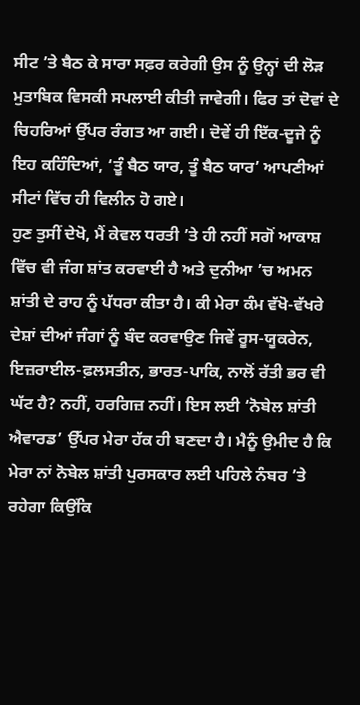ਸੀਟ ’ਤੇ ਬੈਠ ਕੇ ਸਾਰਾ ਸਫ਼ਰ ਕਰੇਗੀ ਉਸ ਨੂੰ ਉਨ੍ਹਾਂ ਦੀ ਲੋੜ ਮੁਤਾਬਿਕ ਵਿਸਕੀ ਸਪਲਾਈ ਕੀਤੀ ਜਾਵੇਗੀ। ਫਿਰ ਤਾਂ ਦੋਵਾਂ ਦੇ ਚਿਹਰਿਆਂ ਉੱਪਰ ਰੰਗਤ ਆ ਗਈ। ਦੋਵੇਂ ਹੀ ਇੱਕ-ਦੂਜੇ ਨੂੰ ਇਹ ਕਹਿੰਦਿਆਂ, ‘ਤੂੰ ਬੈਠ ਯਾਰ, ਤੂੰ ਬੈਠ ਯਾਰ’ ਆਪਣੀਆਂ ਸੀਟਾਂ ਵਿੱਚ ਹੀ ਵਿਲੀਨ ਹੋ ਗਏ।
ਹੁਣ ਤੁਸੀਂ ਦੇਖੋ, ਮੈਂ ਕੇਵਲ ਧਰਤੀ ’ਤੇ ਹੀ ਨਹੀਂ ਸਗੋਂ ਆਕਾਸ਼ ਵਿੱਚ ਵੀ ਜੰਗ ਸ਼ਾਂਤ ਕਰਵਾਈ ਹੈ ਅਤੇ ਦੁਨੀਆ ’ਚ ਅਮਨ ਸ਼ਾਂਤੀ ਦੇ ਰਾਹ ਨੂੰ ਪੱਧਰਾ ਕੀਤਾ ਹੈ। ਕੀ ਮੇਰਾ ਕੰਮ ਵੱਖੋ-ਵੱਖਰੇ ਦੇਸ਼ਾਂ ਦੀਆਂ ਜੰਗਾਂ ਨੂੰ ਬੰਦ ਕਰਵਾਉਣ ਜਿਵੇਂ ਰੂਸ-ਯੂਕਰੇਨ, ਇਜ਼ਰਾਈਲ-ਫ਼ਲਸਤੀਨ, ਭਾਰਤ-ਪਾਕਿ, ਨਾਲੋਂ ਰੱਤੀ ਭਰ ਵੀ ਘੱਟ ਹੈ? ਨਹੀਂ, ਹਰਗਿਜ਼ ਨਹੀਂ। ਇਸ ਲਈ ‘ਨੋਬੇਲ ਸ਼ਾਂਤੀ ਐਵਾਰਡ’ ਉੱਪਰ ਮੇਰਾ ਹੱਕ ਹੀ ਬਣਦਾ ਹੈ। ਮੈਨੂੰ ਉਮੀਦ ਹੈ ਕਿ ਮੇਰਾ ਨਾਂ ਨੋਬੇਲ ਸ਼ਾਂਤੀ ਪੁਰਸਕਾਰ ਲਈ ਪਹਿਲੇ ਨੰਬਰ ’ਤੇ ਰਹੇਗਾ ਕਿਉਂਕਿ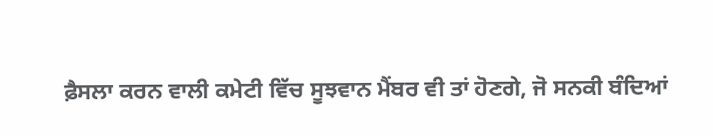ਫ਼ੈਸਲਾ ਕਰਨ ਵਾਲੀ ਕਮੇਟੀ ਵਿੱਚ ਸੂਝਵਾਨ ਮੈਂਬਰ ਵੀ ਤਾਂ ਹੋਣਗੇ, ਜੋ ਸਨਕੀ ਬੰਦਿਆਂ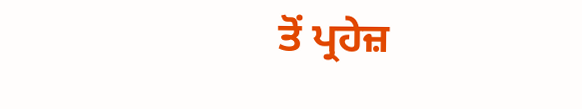ਤੋਂ ਪ੍ਰਹੇਜ਼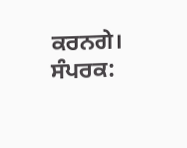ਕਰਨਗੇ।
ਸੰਪਰਕ: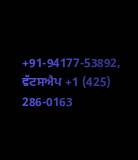+91-94177-53892, ਵੱਟਸਐਪ +1 (425) 286-0163